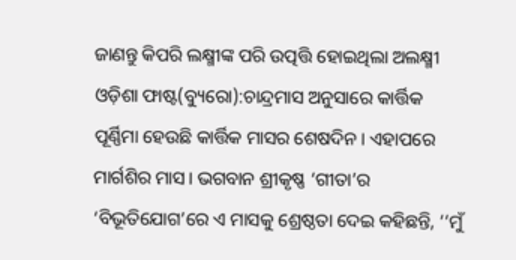ଜାଣନ୍ତୁ କିପରି ଲକ୍ଷ୍ମୀଙ୍କ ପରି ଉତ୍ପତ୍ତି ହୋଇଥିଲା ଅଲକ୍ଷ୍ମୀ
ଓଡ଼ିଶା ଫାଷ୍ଟ(ବ୍ୟୁରୋ):ଚାନ୍ଦ୍ରମାସ ଅନୁସାରେ କାର୍ତ୍ତିକ ପୂର୍ଣ୍ଣିମା ହେଉଛି କାର୍ତ୍ତିକ ମାସର ଶେଷଦିନ। ଏହାପରେ ମାର୍ଗଶିର ମାସ। ଭଗବାନ ଶ୍ରୀକୃଷ୍ଣ ‘ଗୀତା’ର ‘ବିଭୂତିଯୋଗ’ରେ ଏ ମାସକୁ ଶ୍ରେଷ୍ଠତା ଦେଇ କହିଛନ୍ତି, ‘‘ମୁଁ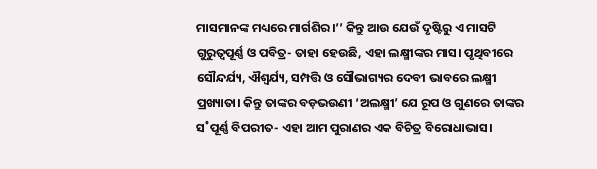ମାସମାନଙ୍କ ମଧ୍ୟରେ ମାର୍ଗଶିର।’’ କିନ୍ତୁ ଆଉ ଯେଉଁ ଦୃଷ୍ଟିରୁ ଏ ମାସଟି ଗୁରୁତ୍ବପୂର୍ଣ୍ଣ ଓ ପବିତ୍ର- ତାହା ହେଉଛି, ଏହା ଲକ୍ଷ୍ମୀଙ୍କର ମାସ। ପୃଥିବୀରେ ସୌନ୍ଦର୍ଯ୍ୟ, ଐଶ୍ବର୍ଯ୍ୟ, ସମ୍ପତ୍ତି ଓ ସୌଭାଗ୍ୟର ଦେବୀ ଭାବରେ ଲକ୍ଷ୍ମୀ ପ୍ରଖ୍ୟାତା। କିନ୍ତୁ ତାଙ୍କର ବଡ଼ଭଉଣୀ ‘ଅଲକ୍ଷ୍ମୀ’ ଯେ ରୂପ ଓ ଗୁଣରେ ତାଙ୍କର ସ˚ପୂର୍ଣ୍ଣ ବିପରୀତ- ଏହା ଆମ ପୁରାଣର ଏକ ବିଚିତ୍ର ବିରୋଧାଭାସ।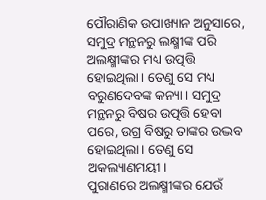ପୌରାଣିକ ଉପାଖ୍ୟାନ ଅନୁସାରେ, ସମୁଦ୍ର ମନ୍ଥନରୁ ଲକ୍ଷ୍ମୀଙ୍କ ପରି ଅଲକ୍ଷ୍ମୀଙ୍କର ମଧ୍ୟ ଉତ୍ପତ୍ତି ହୋଇଥିଲା। ତେଣୁ ସେ ମଧ୍ୟ ବରୁଣଦେବଙ୍କ କନ୍ୟା। ସମୁଦ୍ର ମନ୍ଥନରୁ ବିଷର ଉତ୍ପତ୍ତି ହେବା ପରେ, ଉଗ୍ର ବିଷରୁ ତାଙ୍କର ଉଦ୍ଭବ ହୋଇଥିଲା। ତେଣୁ ସେ ଅକଲ୍ୟାଣମୟୀ।
ପୁରାଣରେ ଅଲକ୍ଷ୍ମୀଙ୍କର ଯେଉଁ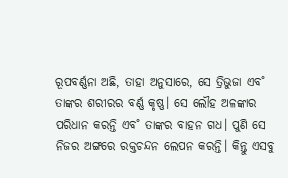ରୂପବର୍ଣ୍ଣନା ଅଛି, ତାହା ଅନୁସାରେ, ସେ ତ୍ରିଭୁଜା ଏବ˚ ତାଙ୍କର ଶରୀରର ବର୍ଣ୍ଣ କୃଷ୍ଣ। ସେ ଲୌହ ଅଳଙ୍କାର ପରିଧାନ କରନ୍ତି ଏବ˚ ତାଙ୍କର ବାହନ ଗଧ। ପୁଣି ସେ ନିଜର ଅଙ୍ଗରେ ରକ୍ତଚନ୍ଦନ ଲେପନ କରନ୍ତି। କିନ୍ତୁ ଏସବୁ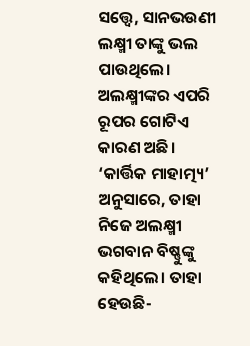ସତ୍ତ୍ବେ, ସାନଭଉଣୀ ଲକ୍ଷ୍ମୀ ତାଙ୍କୁ ଭଲ ପାଉଥିଲେ।
ଅଲକ୍ଷ୍ମୀଙ୍କର ଏପରି ରୂପର ଗୋଟିଏ କାରଣ ଅଛି। ‘କାର୍ତ୍ତିକ ମାହାତ୍ମ୍ୟ’ ଅନୁସାରେ, ତାହା ନିଜେ ଅଲକ୍ଷ୍ମୀ ଭଗବାନ ବିଷ୍ଣୁଙ୍କୁ କହିଥିଲେ। ତାହା ହେଉଛି-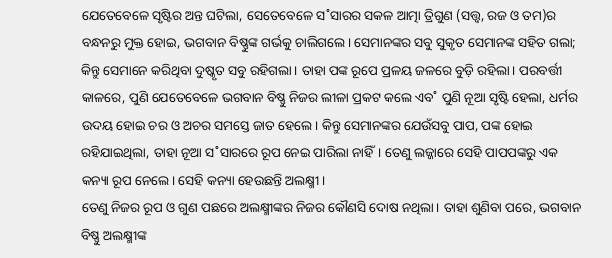ଯେତେବେଳେ ସୃଷ୍ଟିର ଅନ୍ତ ଘଟିଲା, ସେତେବେଳେ ସ˚ସାରର ସକଳ ଆତ୍ମା ତ୍ରିଗୁଣ (ସତ୍ତ୍ବ, ରଜ ଓ ତମ)ର ବନ୍ଧନରୁ ମୁକ୍ତ ହୋଇ, ଭଗବାନ ବିଷ୍ଣୁଙ୍କ ଗର୍ଭକୁ ଚାଲିଗଲେ। ସେମାନଙ୍କର ସବୁ ସୁକୃତ ସେମାନଙ୍କ ସହିତ ଗଲା; କିନ୍ତୁ ସେମାନେ କରିଥିବା ଦୁଷ୍କୃତ ସବୁ ରହିଗଲା। ତାହା ପଙ୍କ ରୂପେ ପ୍ରଳୟ ଜଳରେ ବୁଡ଼ି ରହିଲା। ପରବର୍ତ୍ତୀ କାଳରେ, ପୁଣି ଯେତେବେଳେ ଭଗବାନ ବିଷ୍ଣୁ ନିଜର ଲୀଳା ପ୍ରକଟ କଲେ ଏବ˚ ପୁଣି ନୂଆ ସୃଷ୍ଟି ହେଲା, ଧର୍ମର ଉଦୟ ହୋଇ ଚର ଓ ଅଚର ସମସ୍ତେ ଜାତ ହେଲେ। କିନ୍ତୁ ସେମାନଙ୍କର ଯେଉଁସବୁ ପାପ, ପଙ୍କ ହୋଇ ରହିଯାଇଥିଲା, ତାହା ନୂଆ ସ˚ସାରରେ ରୂପ ନେଇ ପାରିଲା ନାହିଁ। ତେଣୁ ଲଜ୍ଜାରେ ସେହି ପାପପଙ୍କରୁ ଏକ କନ୍ୟା ରୂପ ନେଲେ। ସେହି କନ୍ୟା ହେଉଛନ୍ତି ଅଲକ୍ଷ୍ମୀ।
ତେଣୁ ନିଜର ରୂପ ଓ ଗୁଣ ପଛରେ ଅଲକ୍ଷ୍ମୀଙ୍କର ନିଜର କୌଣସି ଦୋଷ ନଥିଲା। ତାହା ଶୁଣିବା ପରେ, ଭଗବାନ ବିଷ୍ଣୁ ଅଲକ୍ଷ୍ମୀଙ୍କ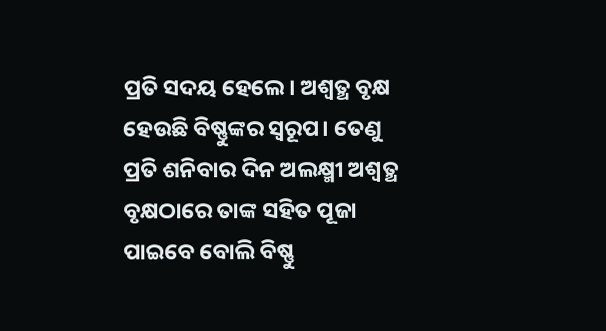ପ୍ରତି ସଦୟ ହେଲେ। ଅଶ୍ବତ୍ଥ ବୃକ୍ଷ ହେଉଛି ବିଷ୍ଣୁଙ୍କର ସ୍ବରୂପ। ତେଣୁ ପ୍ରତି ଶନିବାର ଦିନ ଅଲକ୍ଷ୍ମୀ ଅଶ୍ବତ୍ଥ ବୃକ୍ଷଠାରେ ତାଙ୍କ ସହିତ ପୂଜା ପାଇବେ ବୋଲି ବିଷ୍ଣୁ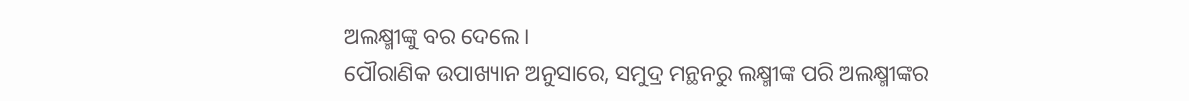ଅଲକ୍ଷ୍ମୀଙ୍କୁ ବର ଦେଲେ।
ପୌରାଣିକ ଉପାଖ୍ୟାନ ଅନୁସାରେ, ସମୁଦ୍ର ମନ୍ଥନରୁ ଲକ୍ଷ୍ମୀଙ୍କ ପରି ଅଲକ୍ଷ୍ମୀଙ୍କର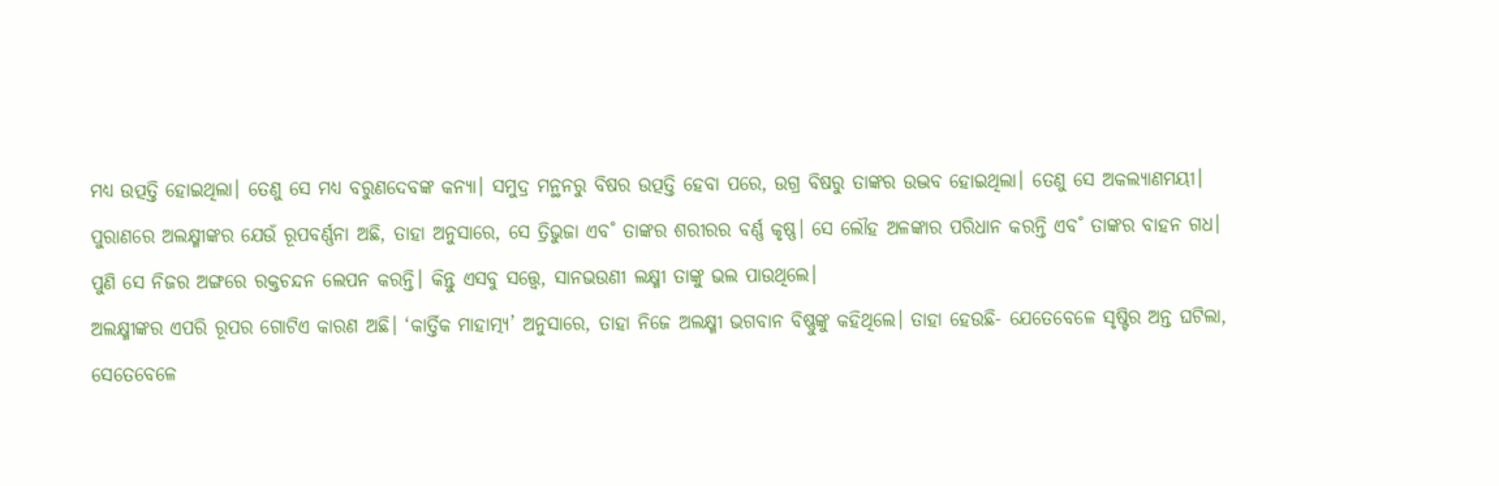ମଧ୍ୟ ଉତ୍ପତ୍ତି ହୋଇଥିଲା। ତେଣୁ ସେ ମଧ୍ୟ ବରୁଣଦେବଙ୍କ କନ୍ୟା। ସମୁଦ୍ର ମନ୍ଥନରୁ ବିଷର ଉତ୍ପତ୍ତି ହେବା ପରେ, ଉଗ୍ର ବିଷରୁ ତାଙ୍କର ଉଦ୍ଭବ ହୋଇଥିଲା। ତେଣୁ ସେ ଅକଲ୍ୟାଣମୟୀ।
ପୁରାଣରେ ଅଲକ୍ଷ୍ମୀଙ୍କର ଯେଉଁ ରୂପବର୍ଣ୍ଣନା ଅଛି, ତାହା ଅନୁସାରେ, ସେ ତ୍ରିଭୁଜା ଏବ˚ ତାଙ୍କର ଶରୀରର ବର୍ଣ୍ଣ କୃଷ୍ଣ। ସେ ଲୌହ ଅଳଙ୍କାର ପରିଧାନ କରନ୍ତି ଏବ˚ ତାଙ୍କର ବାହନ ଗଧ। ପୁଣି ସେ ନିଜର ଅଙ୍ଗରେ ରକ୍ତଚନ୍ଦନ ଲେପନ କରନ୍ତି। କିନ୍ତୁ ଏସବୁ ସତ୍ତ୍ବେ, ସାନଭଉଣୀ ଲକ୍ଷ୍ମୀ ତାଙ୍କୁ ଭଲ ପାଉଥିଲେ।
ଅଲକ୍ଷ୍ମୀଙ୍କର ଏପରି ରୂପର ଗୋଟିଏ କାରଣ ଅଛି। ‘କାର୍ତ୍ତିକ ମାହାତ୍ମ୍ୟ’ ଅନୁସାରେ, ତାହା ନିଜେ ଅଲକ୍ଷ୍ମୀ ଭଗବାନ ବିଷ୍ଣୁଙ୍କୁ କହିଥିଲେ। ତାହା ହେଉଛି- ଯେତେବେଳେ ସୃଷ୍ଟିର ଅନ୍ତ ଘଟିଲା, ସେତେବେଳେ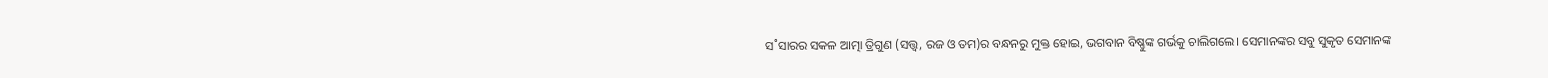ସ˚ସାରର ସକଳ ଆତ୍ମା ତ୍ରିଗୁଣ (ସତ୍ତ୍ବ, ରଜ ଓ ତମ)ର ବନ୍ଧନରୁ ମୁକ୍ତ ହୋଇ, ଭଗବାନ ବିଷ୍ଣୁଙ୍କ ଗର୍ଭକୁ ଚାଲିଗଲେ। ସେମାନଙ୍କର ସବୁ ସୁକୃତ ସେମାନଙ୍କ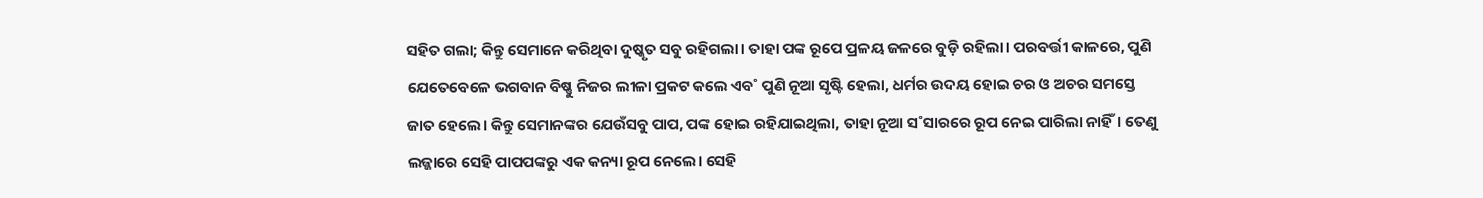ସହିତ ଗଲା; କିନ୍ତୁ ସେମାନେ କରିଥିବା ଦୁଷ୍କୃତ ସବୁ ରହିଗଲା। ତାହା ପଙ୍କ ରୂପେ ପ୍ରଳୟ ଜଳରେ ବୁଡ଼ି ରହିଲା। ପରବର୍ତ୍ତୀ କାଳରେ, ପୁଣି ଯେତେବେଳେ ଭଗବାନ ବିଷ୍ଣୁ ନିଜର ଲୀଳା ପ୍ରକଟ କଲେ ଏବ˚ ପୁଣି ନୂଆ ସୃଷ୍ଟି ହେଲା, ଧର୍ମର ଉଦୟ ହୋଇ ଚର ଓ ଅଚର ସମସ୍ତେ ଜାତ ହେଲେ। କିନ୍ତୁ ସେମାନଙ୍କର ଯେଉଁସବୁ ପାପ, ପଙ୍କ ହୋଇ ରହିଯାଇଥିଲା, ତାହା ନୂଆ ସ˚ସାରରେ ରୂପ ନେଇ ପାରିଲା ନାହିଁ। ତେଣୁ ଲଜ୍ଜାରେ ସେହି ପାପପଙ୍କରୁ ଏକ କନ୍ୟା ରୂପ ନେଲେ। ସେହି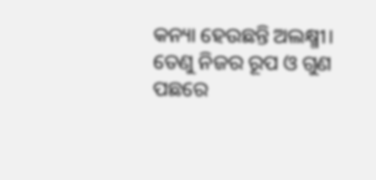କନ୍ୟା ହେଉଛନ୍ତି ଅଲକ୍ଷ୍ମୀ।
ତେଣୁ ନିଜର ରୂପ ଓ ଗୁଣ ପଛରେ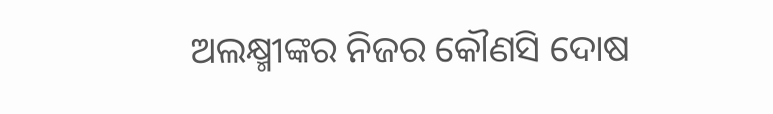ଅଲକ୍ଷ୍ମୀଙ୍କର ନିଜର କୌଣସି ଦୋଷ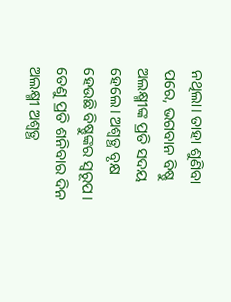ନଥିଲା। ତାହା ଶୁଣିବା ପରେ, ଭଗବାନ ବିଷ୍ଣୁ ଅଲକ୍ଷ୍ମୀଙ୍କ ପ୍ରତି ସଦୟ ହେଲେ। ଅଶ୍ବତ୍ଥ ବୃକ୍ଷ ହେଉଛି ବିଷ୍ଣୁଙ୍କର ସ୍ବରୂପ। ତେଣୁ ପ୍ରତି ଶନିବାର ଦିନ ଅଲକ୍ଷ୍ମୀ ଅଶ୍ବତ୍ଥ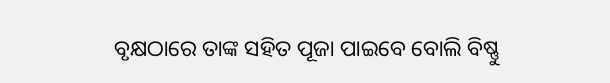ବୃକ୍ଷଠାରେ ତାଙ୍କ ସହିତ ପୂଜା ପାଇବେ ବୋଲି ବିଷ୍ଣୁ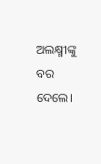ଅଲକ୍ଷ୍ମୀଙ୍କୁ ବର ଦେଲେ।